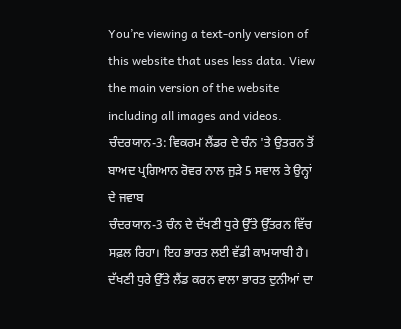You’re viewing a text-only version of this website that uses less data. View the main version of the website including all images and videos.
ਚੰਦਰਯਾਨ-3: ਵਿਕਰਮ ਲੈਂਡਰ ਦੇ ਚੰਨ 'ਤੇ ਉਤਰਨ ਤੋਂ ਬਾਅਦ ਪ੍ਰਗਿਆਨ ਰੋਵਰ ਨਾਲ ਜੁੜੇ 5 ਸਵਾਲ ਤੇ ਉਨ੍ਹਾਂ ਦੇ ਜਵਾਬ
ਚੰਦਰਯਾਨ-3 ਚੰਨ ਦੇ ਦੱਖਣੀ ਧੁਰੇ ਉੱਤੇ ਉੱਤਰਨ ਵਿੱਚ ਸਫ਼ਲ ਰਿਹਾ। ਇਹ ਭਾਰਤ ਲਈ ਵੱਡੀ ਕਾਮਯਾਬੀ ਹੈ।
ਦੱਖਣੀ ਧੁਰੇ ਉੱਤੇ ਲੈਂਡ ਕਰਨ ਵਾਲਾ ਭਾਰਤ ਦੁਨੀਆਂ ਦਾ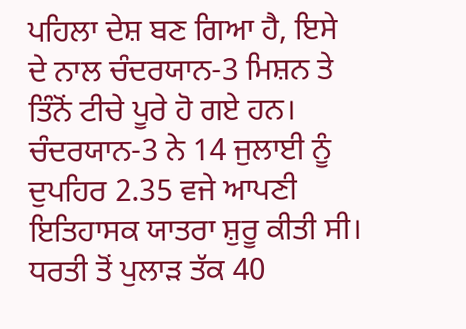ਪਹਿਲਾ ਦੇਸ਼ ਬਣ ਗਿਆ ਹੈ, ਇਸੇ ਦੇ ਨਾਲ ਚੰਦਰਯਾਨ-3 ਮਿਸ਼ਨ ਤੇ ਤਿੰਨੋਂ ਟੀਚੇ ਪੂਰੇ ਹੋ ਗਏ ਹਨ।
ਚੰਦਰਯਾਨ-3 ਨੇ 14 ਜੁਲਾਈ ਨੂੰ ਦੁਪਹਿਰ 2.35 ਵਜੇ ਆਪਣੀ ਇਤਿਹਾਸਕ ਯਾਤਰਾ ਸ਼ੁਰੂ ਕੀਤੀ ਸੀ।
ਧਰਤੀ ਤੋਂ ਪੁਲਾੜ ਤੱਕ 40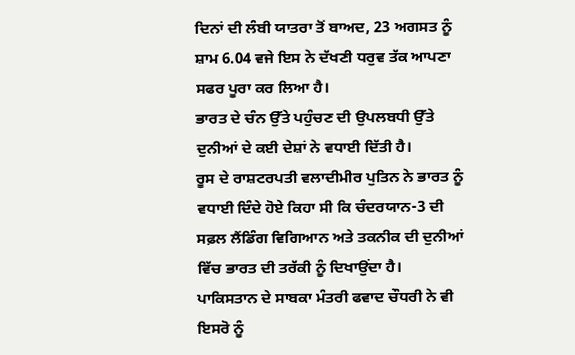ਦਿਨਾਂ ਦੀ ਲੰਬੀ ਯਾਤਰਾ ਤੋਂ ਬਾਅਦ, 23 ਅਗਸਤ ਨੂੰ ਸ਼ਾਮ 6.04 ਵਜੇ ਇਸ ਨੇ ਦੱਖਣੀ ਧਰੁਵ ਤੱਕ ਆਪਣਾ ਸਫਰ ਪੂਰਾ ਕਰ ਲਿਆ ਹੈ।
ਭਾਰਤ ਦੇ ਚੰਨ ਉੱਤੇ ਪਹੁੰਚਣ ਦੀ ਉਪਲਬਧੀ ਉੱਤੇ ਦੁਨੀਆਂ ਦੇ ਕਈ ਦੇਸ਼ਾਂ ਨੇ ਵਧਾਈ ਦਿੱਤੀ ਹੈ।
ਰੂਸ ਦੇ ਰਾਸ਼ਟਰਪਤੀ ਵਲਾਦੀਮੀਰ ਪੁਤਿਨ ਨੇ ਭਾਰਤ ਨੂੰ ਵਧਾਈ ਦਿੰਦੇ ਹੋਏ ਕਿਹਾ ਸੀ ਕਿ ਚੰਦਰਯਾਨ-3 ਦੀ ਸਫ਼ਲ ਲੈਂਡਿੰਗ ਵਿਗਿਆਨ ਅਤੇ ਤਕਨੀਕ ਦੀ ਦੁਨੀਆਂ ਵਿੱਚ ਭਾਰਤ ਦੀ ਤਰੱਕੀ ਨੂੰ ਦਿਖਾਉਂਦਾ ਹੈ।
ਪਾਕਿਸਤਾਨ ਦੇ ਸਾਬਕਾ ਮੰਤਰੀ ਫਵਾਦ ਚੌਧਰੀ ਨੇ ਵੀ ਇਸਰੋ ਨੂੰ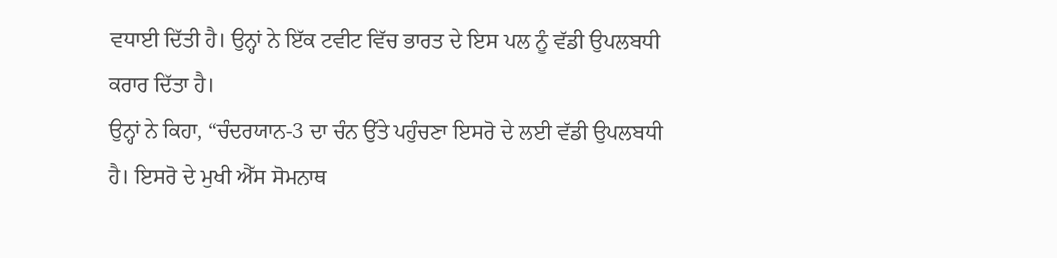ਵਧਾਈ ਦਿੱਤੀ ਹੈ। ਉਨ੍ਹਾਂ ਨੇ ਇੱਕ ਟਵੀਟ ਵਿੱਚ ਭਾਰਤ ਦੇ ਇਸ ਪਲ ਨੂੰ ਵੱਡੀ ਉਪਲਬਧੀ ਕਰਾਰ ਦਿੱਤਾ ਹੈ।
ਉਨ੍ਹਾਂ ਨੇ ਕਿਹਾ, “ਚੰਦਰਯਾਨ-3 ਦਾ ਚੰਨ ਉੱਤੇ ਪਹੁੰਚਣਾ ਇਸਰੋ ਦੇ ਲਈ ਵੱਡੀ ਉਪਲਬਧੀ ਹੈ। ਇਸਰੋ ਦੇ ਮੁਖੀ ਐੱਸ ਸੋਮਨਾਥ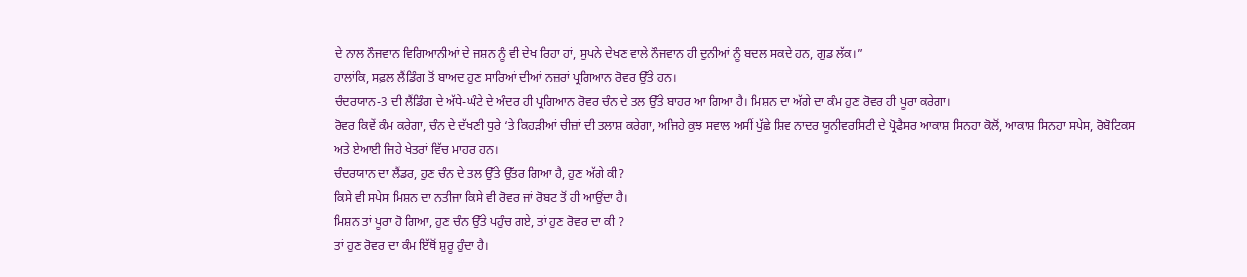ਦੇ ਨਾਲ ਨੌਜਵਾਨ ਵਿਗਿਆਨੀਆਂ ਦੇ ਜਸ਼ਨ ਨੂੰ ਵੀ ਦੇਖ ਰਿਹਾ ਹਾਂ, ਸੁਪਨੇ ਦੇਖਣ ਵਾਲੇ ਨੌਜਵਾਨ ਹੀ ਦੁਨੀਆਂ ਨੂੰ ਬਦਲ ਸਕਦੇ ਹਨ, ਗੁਡ ਲੱਕ।”
ਹਾਲਾਂਕਿ, ਸਫ਼ਲ ਲੈਂਡਿੰਗ ਤੋਂ ਬਾਅਦ ਹੁਣ ਸਾਰਿਆਂ ਦੀਆਂ ਨਜ਼ਰਾਂ ਪ੍ਰਗਿਆਨ ਰੋਵਰ ਉੱਤੇ ਹਨ।
ਚੰਦਰਯਾਨ-3 ਦੀ ਲੈਂਡਿੰਗ ਦੇ ਅੱਧੇ-ਘੰਟੇ ਦੇ ਅੰਦਰ ਹੀ ਪ੍ਰਗਿਆਨ ਰੋਵਰ ਚੰਨ ਦੇ ਤਲ ਉੱਤੇ ਬਾਹਰ ਆ ਗਿਆ ਹੈ। ਮਿਸ਼ਨ ਦਾ ਅੱਗੇ ਦਾ ਕੰਮ ਹੁਣ ਰੋਵਰ ਹੀ ਪੂਰਾ ਕਰੇਗਾ।
ਰੋਵਰ ਕਿਵੇਂ ਕੰਮ ਕਰੇਗਾ, ਚੰਨ ਦੇ ਦੱਖਣੀ ਧੁਰੇ ‘ਤੇ ਕਿਹੜੀਆਂ ਚੀਜ਼ਾਂ ਦੀ ਤਲਾਸ਼ ਕਰੇਗਾ, ਅਜਿਹੇ ਕੁਝ ਸਵਾਲ ਅਸੀਂ ਪੁੱਛੇ ਸ਼ਿਵ ਨਾਦਰ ਯੂਨੀਵਰਸਿਟੀ ਦੇ ਪ੍ਰੋਫੈਸਰ ਆਕਾਸ਼ ਸਿਨਹਾ ਕੋਲੋਂ, ਆਕਾਸ਼ ਸਿਨਹਾ ਸਪੇਸ, ਰੋਬੋਟਿਕਸ ਅਤੇ ਏਆਈ ਜਿਹੇ ਖੇਤਰਾਂ ਵਿੱਚ ਮਾਹਰ ਹਨ।
ਚੰਦਰਯਾਨ ਦਾ ਲੈਂਡਰ, ਹੁਣ ਚੰਨ ਦੇ ਤਲ ਉੱਤੇ ਉੱਤਰ ਗਿਆ ਹੈ, ਹੁਣ ਅੱਗੇ ਕੀ?
ਕਿਸੇ ਵੀ ਸਪੇਸ ਮਿਸ਼ਨ ਦਾ ਨਤੀਜਾ ਕਿਸੇ ਵੀ ਰੋਵਰ ਜਾਂ ਰੋਬਟ ਤੋਂ ਹੀ ਆਉਂਦਾ ਹੈ।
ਮਿਸ਼ਨ ਤਾਂ ਪੂਰਾ ਹੋ ਗਿਆ, ਹੁਣ ਚੰਨ ਉੱਤੇ ਪਹੁੰਚ ਗਏ, ਤਾਂ ਹੁਣ ਰੋਵਰ ਦਾ ਕੀ ?
ਤਾਂ ਹੁਣ ਰੋਵਰ ਦਾ ਕੰਮ ਇੱਥੋਂ ਸ਼ੁਰੂ ਹੁੰਦਾ ਹੈ।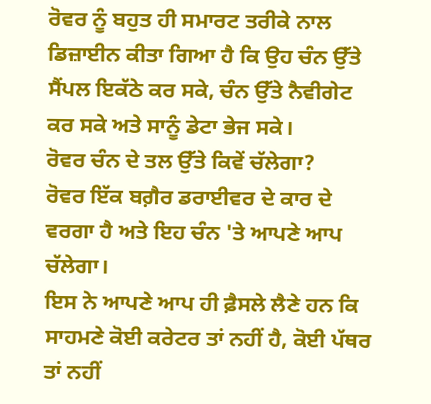ਰੋਵਰ ਨੂੰ ਬਹੁਤ ਹੀ ਸਮਾਰਟ ਤਰੀਕੇ ਨਾਲ ਡਿਜ਼ਾਈਨ ਕੀਤਾ ਗਿਆ ਹੈ ਕਿ ਉਹ ਚੰਨ ਉੱਤੇ ਸੈਂਪਲ ਇਕੱਠੇ ਕਰ ਸਕੇ, ਚੰਨ ਉੱਤੇ ਨੈਵੀਗੇਟ ਕਰ ਸਕੇ ਅਤੇ ਸਾਨੂੰ ਡੇਟਾ ਭੇਜ ਸਕੇ।
ਰੋਵਰ ਚੰਨ ਦੇ ਤਲ ਉੱਤੇ ਕਿਵੇਂ ਚੱਲੇਗਾ?
ਰੋਵਰ ਇੱਕ ਬਗ਼ੈਰ ਡਰਾਈਵਰ ਦੇ ਕਾਰ ਦੇ ਵਰਗਾ ਹੈ ਅਤੇ ਇਹ ਚੰਨ 'ਤੇ ਆਪਣੇ ਆਪ ਚੱਲੇਗਾ।
ਇਸ ਨੇ ਆਪਣੇ ਆਪ ਹੀ ਫ਼ੈਸਲੇ ਲੈਣੇ ਹਨ ਕਿ ਸਾਹਮਣੇ ਕੋਈ ਕਰੇਟਰ ਤਾਂ ਨਹੀਂ ਹੈ, ਕੋਈ ਪੱਥਰ ਤਾਂ ਨਹੀਂ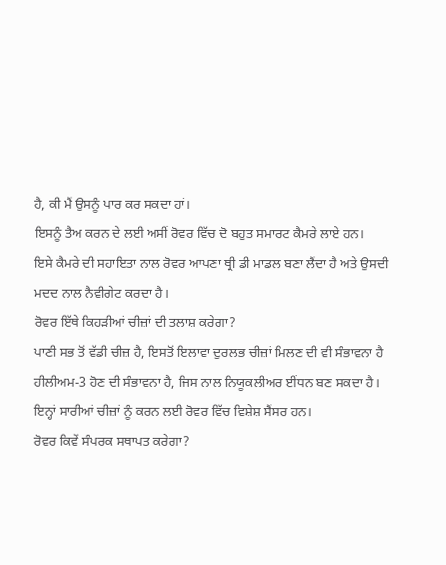ਹੈ, ਕੀ ਮੈਂ ਉਸਨੂੰ ਪਾਰ ਕਰ ਸਕਦਾ ਹਾਂ।
ਇਸਨੂੰ ਤੈਅ ਕਰਨ ਦੇ ਲਈ ਅਸੀਂ ਰੋਵਰ ਵਿੱਚ ਦੋ ਬਹੁਤ ਸਮਾਰਟ ਕੈਮਰੇ ਲਾਏ ਹਨ।
ਇਸੇ ਕੈਮਰੇ ਦੀ ਸਹਾਇਤਾ ਨਾਲ ਰੋਵਰ ਆਪਣਾ ਥ੍ਰੀ ਡੀ ਮਾਡਲ ਬਣਾ ਲੈਂਦਾ ਹੈ ਅਤੇ ਉਸਦੀ ਮਦਦ ਨਾਲ ਨੈਵੀਗੇਟ ਕਰਦਾ ਹੈ।
ਰੋਵਰ ਇੱਥੇ ਕਿਹੜੀਆਂ ਚੀਜ਼ਾਂ ਦੀ ਤਲਾਸ਼ ਕਰੇਗਾ?
ਪਾਣੀ ਸਭ ਤੋਂ ਵੱਡੀ ਚੀਜ਼ ਹੈ, ਇਸਤੋਂ ਇਲਾਵਾ ਦੁਰਲਭ ਚੀਜ਼ਾਂ ਮਿਲਣ ਦੀ ਵੀ ਸੰਭਾਵਨਾ ਹੈ
ਹੀਲੀਅਮ-3 ਹੋਣ ਦੀ ਸੰਭਾਵਨਾ ਹੈ, ਜਿਸ ਨਾਲ ਨਿਯੂਕਲੀਅਰ ਈਂਧਨ ਬਣ ਸਕਦਾ ਹੈ।
ਇਨ੍ਹਾਂ ਸਾਰੀਆਂ ਚੀਜ਼ਾਂ ਨੂੰ ਕਰਨ ਲਈ ਰੋਵਰ ਵਿੱਚ ਵਿਸ਼ੇਸ਼ ਸੈਂਸਰ ਹਨ।
ਰੋਵਰ ਕਿਵੇਂ ਸੰਪਰਕ ਸਥਾਪਤ ਕਰੇਗਾ?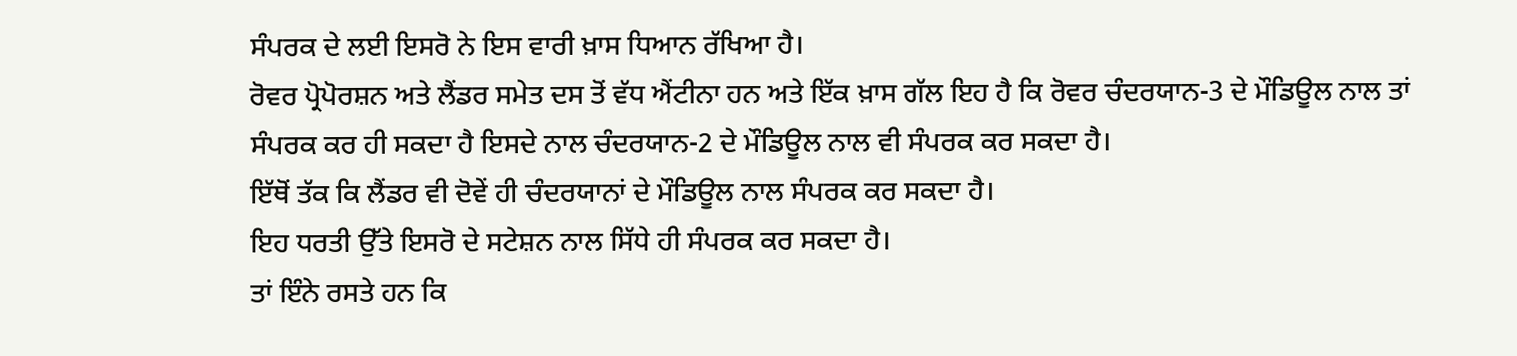ਸੰਪਰਕ ਦੇ ਲਈ ਇਸਰੋ ਨੇ ਇਸ ਵਾਰੀ ਖ਼ਾਸ ਧਿਆਨ ਰੱਖਿਆ ਹੈ।
ਰੋਵਰ ਪ੍ਰੋਪੋਰਸ਼ਨ ਅਤੇ ਲੈਂਡਰ ਸਮੇਤ ਦਸ ਤੋਂ ਵੱਧ ਐਂਟੀਨਾ ਹਨ ਅਤੇ ਇੱਕ ਖ਼ਾਸ ਗੱਲ ਇਹ ਹੈ ਕਿ ਰੋਵਰ ਚੰਦਰਯਾਨ-3 ਦੇ ਮੌਡਿਊਲ ਨਾਲ ਤਾਂ ਸੰਪਰਕ ਕਰ ਹੀ ਸਕਦਾ ਹੈ ਇਸਦੇ ਨਾਲ ਚੰਦਰਯਾਨ-2 ਦੇ ਮੌਡਿਊਲ ਨਾਲ ਵੀ ਸੰਪਰਕ ਕਰ ਸਕਦਾ ਹੈ।
ਇੱਥੋਂ ਤੱਕ ਕਿ ਲੈਂਡਰ ਵੀ ਦੋਵੇਂ ਹੀ ਚੰਦਰਯਾਨਾਂ ਦੇ ਮੌਡਿਊਲ ਨਾਲ ਸੰਪਰਕ ਕਰ ਸਕਦਾ ਹੈ।
ਇਹ ਧਰਤੀ ਉੱਤੇ ਇਸਰੋ ਦੇ ਸਟੇਸ਼ਨ ਨਾਲ ਸਿੱਧੇ ਹੀ ਸੰਪਰਕ ਕਰ ਸਕਦਾ ਹੈ।
ਤਾਂ ਇੰਨੇ ਰਸਤੇ ਹਨ ਕਿ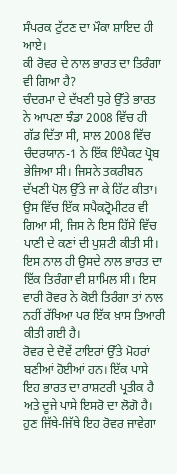ਸੰਪਰਕ ਟੁੱਟਣ ਦਾ ਮੌਕਾ ਸ਼ਾਇਦ ਹੀ ਆਏ।
ਕੀ ਰੋਵਰ ਦੇ ਨਾਲ ਭਾਰਤ ਦਾ ਤਿਰੰਗਾ ਵੀ ਗਿਆ ਹੈ?
ਚੰਦਰਮਾ ਦੇ ਦੱਖਣੀ ਧੁਰੇ ਉੱਤੇ ਭਾਰਤ ਨੇ ਆਪਣਾ ਝੰਡਾ 2008 ਵਿੱਚ ਹੀ ਗੱਡ ਦਿੱਤਾ ਸੀ, ਸਾਲ 2008 ਵਿੱਚ ਚੰਦਰਯਾਨ-1 ਨੇ ਇੱਕ ਇੰਪੈਕਟ ਪ੍ਰੋਬ ਭੇਜਿਆ ਸੀ। ਜਿਸਨੇ ਤਕਰੀਬਨ ਦੱਖਣੀ ਪੋਲ ਉੱਤੇ ਜਾ ਕੇ ਹਿੱਟ ਕੀਤਾ।
ਉਸ ਵਿੱਚ ਇੱਕ ਸਪੈਕਟ੍ਰੋਮੀਟਰ ਵੀ ਗਿਆ ਸੀ, ਜਿਸ ਨੇ ਇਸ ਹਿੱਸੇ ਵਿੱਚ ਪਾਣੀ ਦੇ ਕਣਾਂ ਦੀ ਪੁਸ਼ਟੀ ਕੀਤੀ ਸੀ।
ਇਸ ਨਾਲ ਹੀ ਉਸਦੇ ਨਾਲ ਭਾਰਤ ਦਾ ਇੱਕ ਤਿਰੰਗਾ ਵੀ ਸ਼ਾਮਿਲ ਸੀ। ਇਸ ਵਾਰੀ ਰੋਵਰ ਨੇ ਕੋਈ ਤਿਰੰਗਾ ਤਾਂ ਨਾਲ ਨਹੀਂ ਰੱਖਿਆ ਪਰ ਇੱਕ ਖ਼ਾਸ ਤਿਆਰੀ ਕੀਤੀ ਗਈ ਹੈ।
ਰੋਵਰ ਦੇ ਦੋਵੇਂ ਟਾਇਰਾਂ ਉੱਤੇ ਮੋਹਰਾਂ ਬਣੀਆਂ ਹੋਈਆਂ ਹਨ। ਇੱਕ ਪਾਸੇ ਇਹ ਭਾਰਤ ਦਾ ਰਾਸ਼ਟਰੀ ਪ੍ਰਤੀਕ ਹੈ ਅਤੇ ਦੂਜੇ ਪਾਸੇ ਇਸਰੋ ਦਾ ਲੋਗੋ ਹੈ।
ਹੁਣ ਜਿੱਥੇ-ਜਿੱਥੇ ਇਹ ਰੋਵਰ ਜਾਵੇਗਾ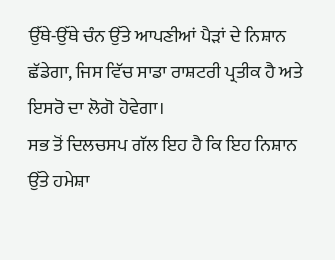ਉੱਥੇ-ਉੱਥੇ ਚੰਨ ਉੱਤੇ ਆਪਣੀਆਂ ਪੈੜਾਂ ਦੇ ਨਿਸ਼ਾਨ ਛੱਡੇਗਾ, ਜਿਸ ਵਿੱਚ ਸਾਡਾ ਰਾਸ਼ਟਰੀ ਪ੍ਰਤੀਕ ਹੈ ਅਤੇ ਇਸਰੋ ਦਾ ਲੋਗੋ ਹੋਵੇਗਾ।
ਸਭ ਤੋਂ ਦਿਲਚਸਪ ਗੱਲ ਇਹ ਹੈ ਕਿ ਇਹ ਨਿਸ਼ਾਨ ਉੱਤੇ ਹਮੇਸ਼ਾ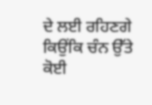ਦੇ ਲਈ ਰਹਿਣਗੇ ਕਿਉਂਕਿ ਚੰਨ ਉੱਤੇ ਕੋਈ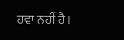ਹਵਾ ਨਹੀਂ ਹੈ।